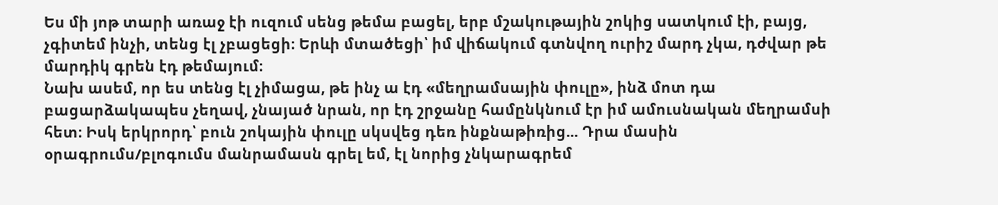Ես մի յոթ տարի առաջ էի ուզում սենց թեմա բացել, երբ մշակութային շոկից սատկում էի, բայց, չգիտեմ ինչի, տենց էլ չբացեցի։ Երևի մտածեցի՝ իմ վիճակում գտնվող ուրիշ մարդ չկա, դժվար թե մարդիկ գրեն էդ թեմայում։
Նախ ասեմ, որ ես տենց էլ չիմացա, թե ինչ ա էդ «մեղրամսային փուլը», ինձ մոտ դա բացարձակապես չեղավ, չնայած նրան, որ էդ շրջանը համընկնում էր իմ ամուսնական մեղրամսի հետ։ Իսկ երկրորդ՝ բուն շոկային փուլը սկսվեց դեռ ինքնաթիռից... Դրա մասին օրագրումս/բլոգումս մանրամասն գրել եմ, էլ նորից չնկարագրեմ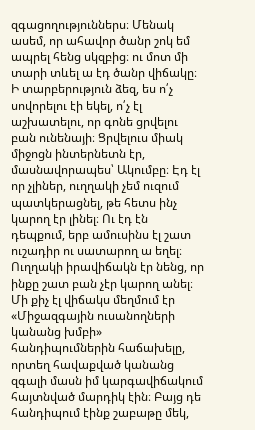զգացողություններս։ Մենակ ասեմ, որ ահավոր ծանր շոկ եմ ապրել հենց սկզբից։ ու մոտ մի տարի տևել ա էդ ծանր վիճակը։ Ի տարբերություն ձեզ, ես ո՛չ սովորելու էի եկել, ո՛չ էլ աշխատելու, որ գոնե ցրվելու բան ունենայի։ Ցրվելուս միակ միջոցն ինտերնետն էր, մասնավորապես՝ Ակումբը։ Էդ էլ որ չլիներ, ուղղակի չեմ ուզում պատկերացնել, թե հետս ինչ կարող էր լինել։ Ու էդ էն դեպքում, երբ ամուսինս էլ շատ ուշադիր ու սատարող ա եղել։ Ուղղակի իրավիճակն էր նենց, որ ինքը շատ բան չէր կարող անել։ Մի քիչ էլ վիճակս մեղմում էր «Միջազգային ուսանողների կանանց խմբի» հանդիպումներին հաճախելը, որտեղ հավաքված կանանց զգալի մասն իմ կարգավիճակում հայտնված մարդիկ էին։ Բայց դե հանդիպում էինք շաբաթը մեկ,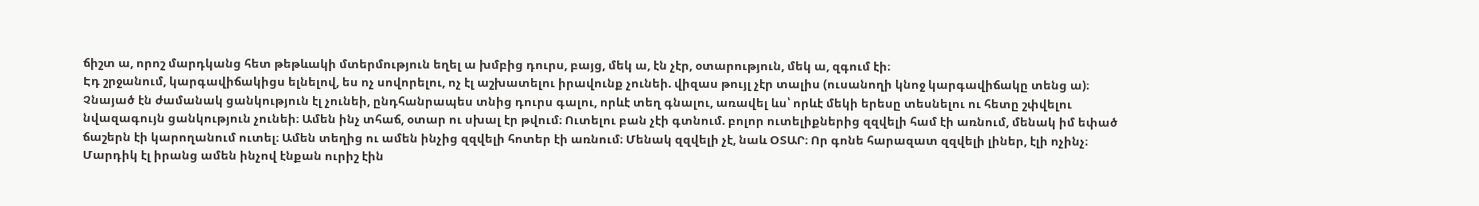ճիշտ ա, որոշ մարդկանց հետ թեթևակի մտերմություն եղել ա խմբից դուրս, բայց, մեկ ա, էն չէր, օտարություն, մեկ ա, զգում էի։
Էդ շրջանում, կարգավիճակիցս ելնելով, ես ոչ սովորելու, ոչ էլ աշխատելու իրավունք չունեի. վիզաս թույլ չէր տալիս (ուսանողի կնոջ կարգավիճակը տենց ա)։ Չնայած էն ժամանակ ցանկություն էլ չունեի, ընդհանրապես տնից դուրս գալու, որևէ տեղ գնալու, առավել ևս՝ որևէ մեկի երեսը տեսնելու ու հետը շփվելու նվազագույն ցանկություն չունեի։ Ամեն ինչ տհաճ, օտար ու սխալ էր թվում։ Ուտելու բան չէի գտնում. բոլոր ուտելիքներից զզվելի համ էի առնում, մենակ իմ եփած ճաշերն էի կարողանում ուտել։ Ամեն տեղից ու ամեն ինչից զզվելի հոտեր էի առնում։ Մենակ զզվելի չէ, նաև ՕՏԱՐ։ Որ գոնե հարազատ զզվելի լիներ, էլի ոչինչ։ Մարդիկ էլ իրանց ամեն ինչով էնքան ուրիշ էին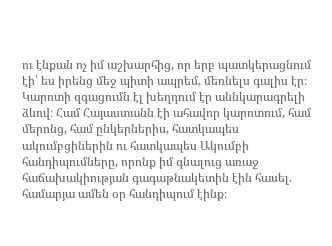ու էնքան ոչ իմ աշխարհից, որ երբ պատկերացնում էի՝ ես իրենց մեջ պիտի ապրեմ, մեռնելս գալիս էր։ Կարոտի զգացումն էլ խեղդում էր աննկարագրելի ձևով։ Համ Հայաստանն էի ահավոր կարոտում, համ մերոնց, համ ընկերներիս, հատկապես ակումբցիներին ու հատկապես Ակումբի հանդիպումները, որոնք իմ գնալուց առաջ հաճախակիության գագաթնակետին էին հասել. համարյա ամեն օր հանդիպում էինք։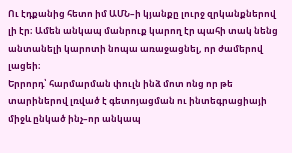Ու էդքանից հետո իմ ԱՄՆ–ի կյանքը լուրջ զրկանքներով լի էր։ Ամեն անկապ մանրուք կարող էր պահի տակ նենց անտանելի կարոտի նոպա առաջացնել, որ ժամերով լացեի։
Երրորդ՝ հարմարման փուլն ինձ մոտ ոնց որ թե տարիներով լռված է գետոյացման ու ինտեգրացիայի միջև ընկած ինչ–որ անկապ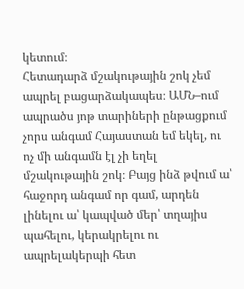կետում։
Հետադարձ մշակութային շոկ չեմ ապրել բացարձակապես։ ԱՄՆ–ում ապրածս յոթ տարիների ընթացքում չորս անգամ Հայաստան եմ եկել, ու ոչ մի անգամն էլ չի եղել մշակութային շոկ։ Բայց ինձ թվում ա՝ հաջորդ անգամ որ գամ, արդեն լինելու ա՝ կապված մեր՝ տղայիս պահելու, կերակրելու ու ապրելակերպի հետ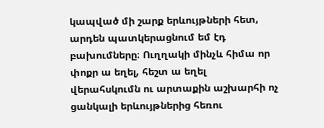կապված մի շարք երևույթների հետ, արդեն պատկերացնում եմ էդ բախումները։ Ուղղակի մինչև հիմա որ փոքր ա եղել, հեշտ ա եղել վերահսկումն ու արտաքին աշխարհի ոչ ցանկալի երևույթներից հեռու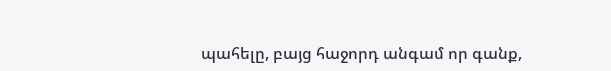պահելը, բայց հաջորդ անգամ որ գանք,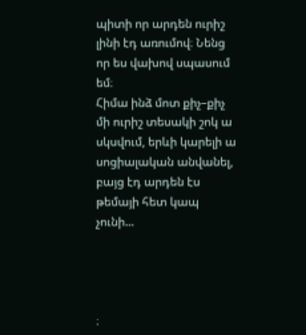պիտի որ արդեն ուրիշ լինի էդ առումով։ Նենց որ ես վախով սպասում եմ։
Հիմա ինձ մոտ քիչ–քիչ մի ուրիշ տեսակի շոկ ա սկսվում, երևի կարելի ա սոցիալական անվանել, բայց էդ արդեն էս թեմայի հետ կապ չունի...




։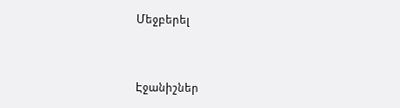Մեջբերել


Էջանիշներ